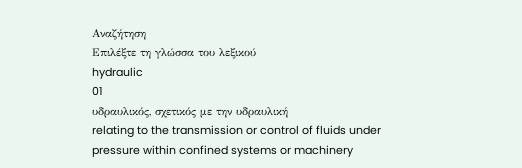Αναζήτηση
Επιλέξτε τη γλώσσα του λεξικού
hydraulic
01
υδραυλικός, σχετικός με την υδραυλική
relating to the transmission or control of fluids under pressure within confined systems or machinery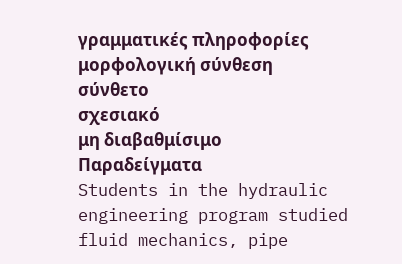γραμματικές πληροφορίες
μορφολογική σύνθεση
σύνθετο
σχεσιακό
μη διαβαθμίσιμο
Παραδείγματα
Students in the hydraulic engineering program studied fluid mechanics, pipe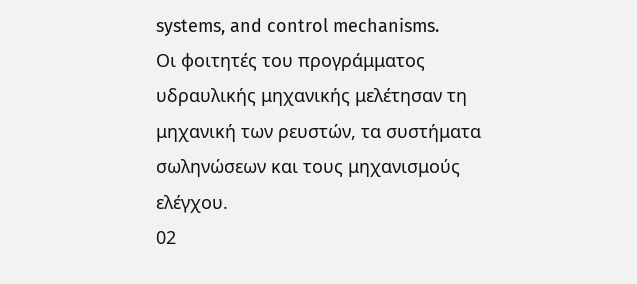systems, and control mechanisms.
Οι φοιτητές του προγράμματος υδραυλικής μηχανικής μελέτησαν τη μηχανική των ρευστών, τα συστήματα σωληνώσεων και τους μηχανισμούς ελέγχου.
02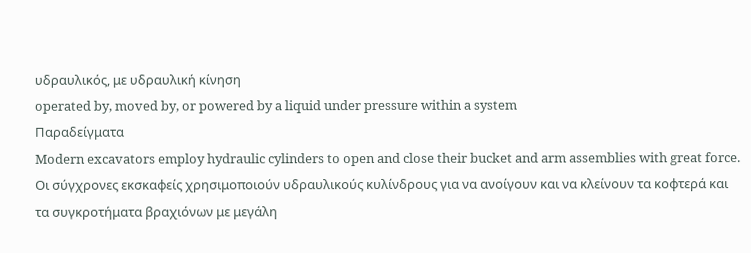υδραυλικός, με υδραυλική κίνηση
operated by, moved by, or powered by a liquid under pressure within a system
Παραδείγματα
Modern excavators employ hydraulic cylinders to open and close their bucket and arm assemblies with great force.
Οι σύγχρονες εκσκαφείς χρησιμοποιούν υδραυλικούς κυλίνδρους για να ανοίγουν και να κλείνουν τα κοφτερά και τα συγκροτήματα βραχιόνων με μεγάλη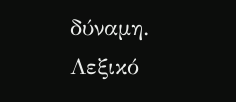δύναμη.
Λεξικό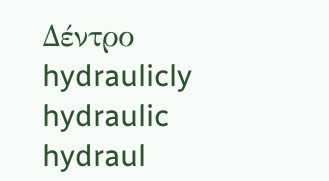Δέντρο
hydraulicly
hydraulic
hydraul